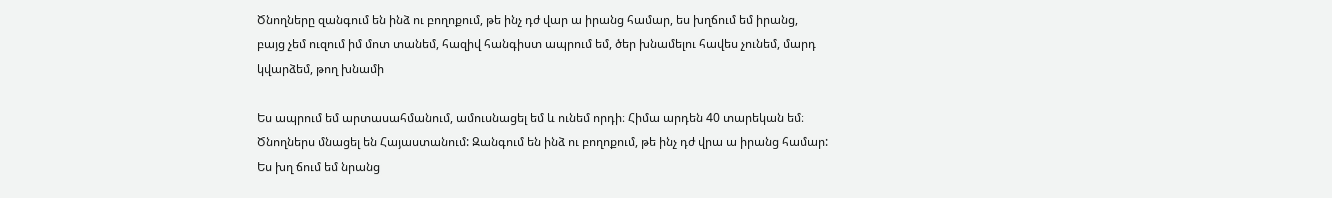Ծնողները զանգում են ինձ ու բողոքում, թե ինչ դժ վար ա իրանց համար, ես խղճում եմ իրանց, բայց չեմ ուզում իմ մոտ տանեմ, հազիվ հանգիստ ապրում եմ, ծեր խնամելու հավես չունեմ, մարդ կվարձեմ, թող խնամի

Ես ապրում եմ արտասահմանում, ամուսնացել եմ և ունեմ որդի։ Հիմա արդեն 40 տարեկան եմ։ Ծնողներս մնացել են Հայաստանում: Զանգում են ինձ ու բողոքում, թե ինչ դժ վրա ա իրանց համար: Ես խղ ճում եմ նրանց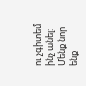ու չգիտեմ ինչ անել: Մենք նոր ենք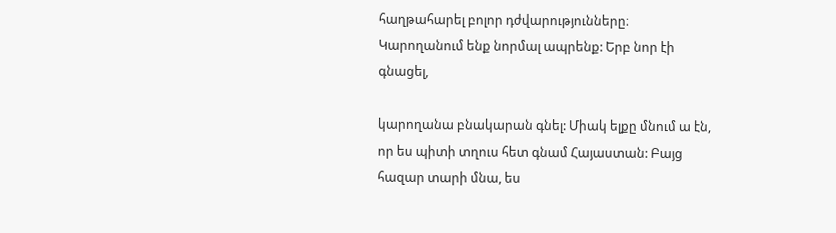հաղթահարել բոլոր դժվարությունները։ Կարողանում ենք նորմալ ապրենք: Երբ նոր էի գնացել,

կարողանա բնակարան գնել: Միակ ելքը մնում ա էն, որ ես պիտի տղուս հետ գնամ Հայաստան: Բայց հազար տարի մնա, ես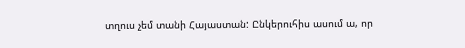տղուս չեմ տանի Հայաստան: Ընկերուհիս ասում ա, որ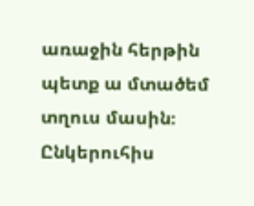առաջին հերթին պետք ա մտածեմ տղուս մասին։ Ընկերուհիս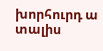խորհուրդ ա տալիս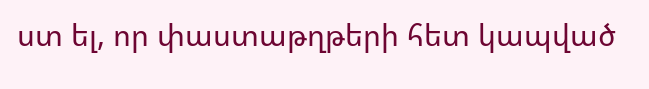ստ ել, որ փաստաթղթերի հետ կապված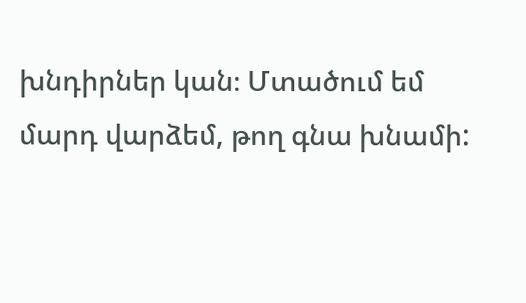խնդիրներ կան։ Մտածում եմ մարդ վարձեմ, թող գնա խնամի: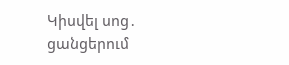Կիսվել սոց․ ցանցերում